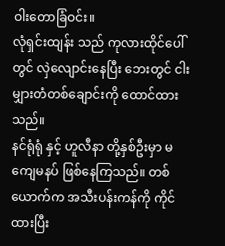ဝါးတောခြံဝင်း။
လုံရှင်းထျန်း သည် ကုလားထိုင်ပေါ်တွင် လှဲလျောင်းနေပြီး ဘေးတွင် ငါးမျှားတံတစ်ချောင်းကို ထောင်ထားသည်။
နင်ရုံရုံ နှင့် ဟူလီနာ တို့နှစ်ဦးမှာ မကျေမနပ် ဖြစ်နေကြသည်။ တစ်ယောက်က အသီးပန်းကန်ကို ကိုင်ထားပြီး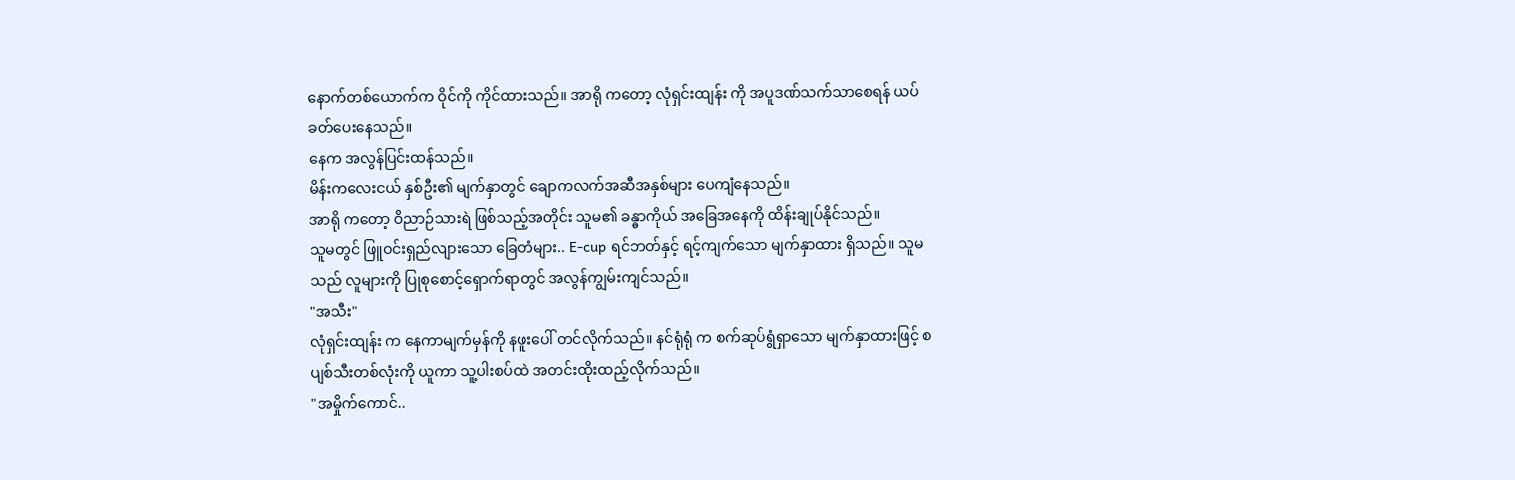နောက်တစ်ယောက်က ဝိုင်ကို ကိုင်ထားသည်။ အာရို ကတော့ လုံရှင်းထျန်း ကို အပူဒဏ်သက်သာစေရန် ယပ်ခတ်ပေးနေသည်။
နေက အလွန်ပြင်းထန်သည်။
မိန်းကလေးငယ် နှစ်ဦး၏ မျက်နှာတွင် ချောကလက်အဆီအနှစ်များ ပေကျံနေသည်။
အာရို ကတော့ ဝိညာဉ်သားရဲ ဖြစ်သည့်အတိုင်း သူမ၏ ခန္ဓာကိုယ် အခြေအနေကို ထိန်းချုပ်နိုင်သည်။
သူမတွင် ဖြူဝင်းရှည်လျားသော ခြေတံများ.. E-cup ရင်ဘတ်နှင့် ရင့်ကျက်သော မျက်နှာထား ရှိသည်။ သူမသည် လူများကို ပြုစုစောင့်ရှောက်ရာတွင် အလွန်ကျွမ်းကျင်သည်။
"အသီး"
လုံရှင်းထျန်း က နေကာမျက်မှန်ကို နဖူးပေါ် တင်လိုက်သည်။ နင်ရုံရုံ က စက်ဆုပ်ရွံရှာသော မျက်နှာထားဖြင့် စပျစ်သီးတစ်လုံးကို ယူကာ သူ့ပါးစပ်ထဲ အတင်းထိုးထည့်လိုက်သည်။
"အမှိုက်ကောင်..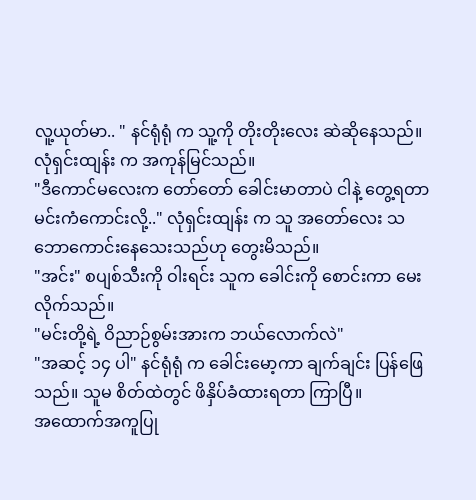လူ့ယုတ်မာ.. " နင်ရုံရုံ က သူ့ကို တိုးတိုးလေး ဆဲဆိုနေသည်။
လုံရှင်းထျန်း က အကုန်မြင်သည်။
"ဒီကောင်မလေးက တော်တော် ခေါင်းမာတာပဲ ငါနဲ့ တွေ့ရတာ မင်းကံကောင်းလို့.." လုံရှင်းထျန်း က သူ အတော်လေး သဘောကောင်းနေသေးသည်ဟု တွေးမိသည်။
"အင်း" စပျစ်သီးကို ဝါးရင်း သူက ခေါင်းကို စောင်းကာ မေးလိုက်သည်။
"မင်းတို့ရဲ့ ဝိညာဉ်စွမ်းအားက ဘယ်လောက်လဲ"
"အဆင့် ၁၄ ပါ" နင်ရုံရုံ က ခေါင်းမော့ကာ ချက်ချင်း ပြန်ဖြေသည်။ သူမ စိတ်ထဲတွင် ဖိနှိပ်ခံထားရတာ ကြာပြီ။
အထောက်အကူပြု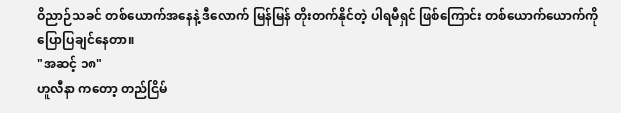ဝိညာဉ်သခင် တစ်ယောက်အနေနဲ့ ဒီလောက် မြန်မြန် တိုးတက်နိုင်တဲ့ ပါရမီရှင် ဖြစ်ကြောင်း တစ်ယောက်ယောက်ကို ပြောပြချင်နေတာ။
"အဆင့် ၁၈"
ဟူလီနာ ကတော့ တည်ငြိမ်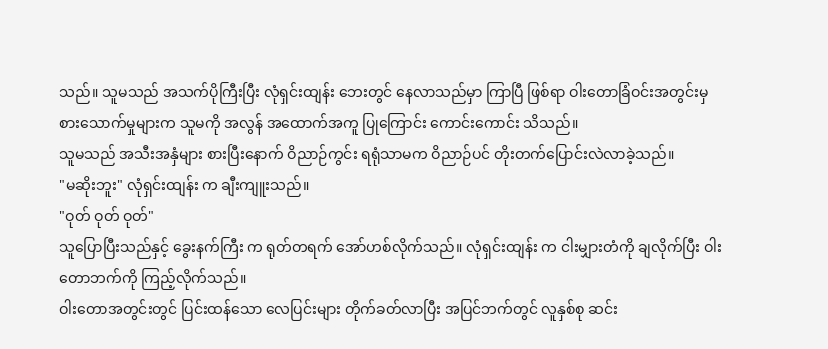သည်။ သူမသည် အသက်ပိုကြီးပြီး လုံရှင်းထျန်း ဘေးတွင် နေလာသည်မှာ ကြာပြီ ဖြစ်ရာ ဝါးတောခြံဝင်းအတွင်းမှ စားသောက်မှုများက သူမကို အလွန် အထောက်အကူ ပြုကြောင်း ကောင်းကောင်း သိသည်။
သူမသည် အသီးအနှံများ စားပြီးနောက် ဝိညာဉ်ကွင်း ရရုံသာမက ဝိညာဉ်ပင် တိုးတက်ပြောင်းလဲလာခဲ့သည်။
"မဆိုးဘူး" လုံရှင်းထျန်း က ချီးကျူးသည်။
"ဝုတ် ဝုတ် ဝုတ်"
သူပြောပြီးသည်နှင့် ခွေးနက်ကြီး က ရုတ်တရက် အော်ဟစ်လိုက်သည်။ လုံရှင်းထျန်း က ငါးမျှားတံကို ချလိုက်ပြီး ဝါးတောဘက်ကို ကြည့်လိုက်သည်။
ဝါးတောအတွင်းတွင် ပြင်းထန်သော လေပြင်းများ တိုက်ခတ်လာပြီး အပြင်ဘက်တွင် လူနှစ်စု ဆင်း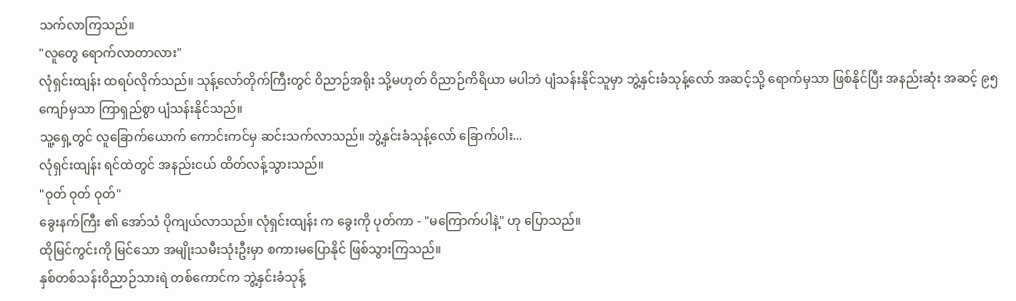သက်လာကြသည်။
"လူတွေ ရောက်လာတာလား"
လုံရှင်းထျန်း ထရပ်လိုက်သည်။ သုန့်လော်တိုက်ကြီးတွင် ဝိညာဉ်အရိုး သို့မဟုတ် ဝိညာဉ်ကိရိယာ မပါဘဲ ပျံသန်းနိုင်သူမှာ ဘွဲ့နှင်းခံသုန့်လော် အဆင့်သို့ ရောက်မှသာ ဖြစ်နိုင်ပြီး အနည်းဆုံး အဆင့် ၉၅ ကျော်မှသာ ကြာရှည်စွာ ပျံသန်းနိုင်သည်။
သူ့ရှေ့တွင် လူခြောက်ယောက် ကောင်းကင်မှ ဆင်းသက်လာသည်။ ဘွဲ့နှင်းခံသုန့်လော် ခြောက်ပါး...
လုံရှင်းထျန်း ရင်ထဲတွင် အနည်းငယ် ထိတ်လန့်သွားသည်။
"ဝုတ် ဝုတ် ဝုတ်"
ခွေးနက်ကြီး ၏ အော်သံ ပိုကျယ်လာသည်။ လုံရှင်းထျန်း က ခွေးကို ပုတ်ကာ - "မကြောက်ပါနဲ့" ဟု ပြောသည်။
ထိုမြင်ကွင်းကို မြင်သော အမျိုးသမီးသုံးဦးမှာ စကားမပြောနိုင် ဖြစ်သွားကြသည်။
နှစ်တစ်သန်းဝိညာဉ်သားရဲ တစ်ကောင်က ဘွဲ့နှင်းခံသုန့်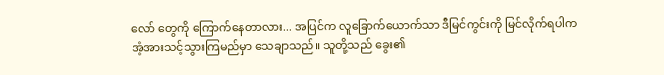လော် တွေကို ကြောက်နေတာလား... အပြင်က လူခြောက်ယောက်သာ ဒီမြင်ကွင်းကို မြင်လိုက်ရပါက အံ့အားသင့်သွားကြမည်မှာ သေချာသည်။ သူတို့သည် ခွေး၏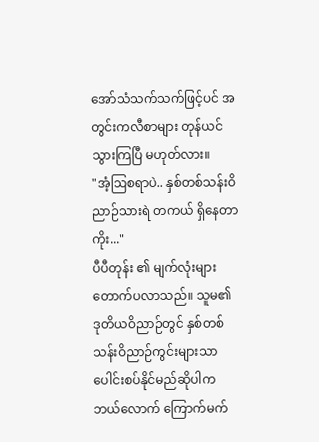အော်သံသက်သက်ဖြင့်ပင် အတွင်းကလီစာများ တုန်ယင်သွားကြပြီ မဟုတ်လား။
"အံ့ဩစရာပဲ.. နှစ်တစ်သန်းဝိညာဉ်သားရဲ တကယ် ရှိနေတာကိုး..."
ပီပီတုန်း ၏ မျက်လုံးများ တောက်ပလာသည်။ သူမ၏ ဒုတိယဝိညာဉ်တွင် နှစ်တစ်သန်းဝိညာဉ်ကွင်းများသာ ပေါင်းစပ်နိုင်မည်ဆိုပါက ဘယ်လောက် ကြောက်မက်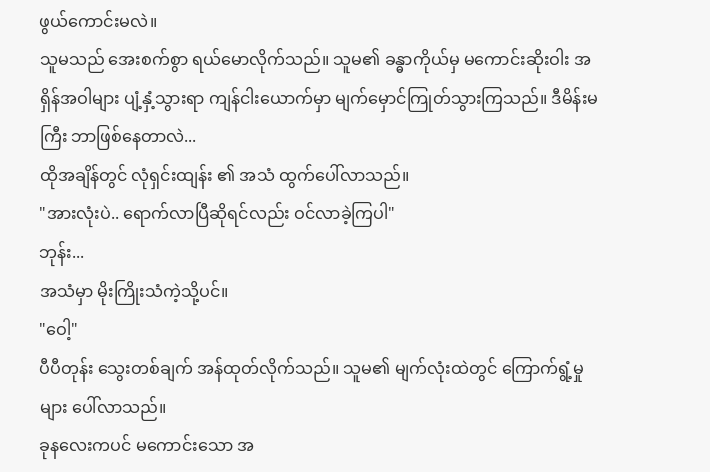ဖွယ်ကောင်းမလဲ။
သူမသည် အေးစက်စွာ ရယ်မောလိုက်သည်။ သူမ၏ ခန္ဓာကိုယ်မှ မကောင်းဆိုးဝါး အရှိန်အဝါများ ပျံ့နှံ့သွားရာ ကျန်ငါးယောက်မှာ မျက်မှောင်ကြုတ်သွားကြသည်။ ဒီမိန်းမကြီး ဘာဖြစ်နေတာလဲ...
ထိုအချိန်တွင် လုံရှင်းထျန်း ၏ အသံ ထွက်ပေါ်လာသည်။
"အားလုံးပဲ.. ရောက်လာပြီဆိုရင်လည်း ဝင်လာခဲ့ကြပါ"
ဘုန်း...
အသံမှာ မိုးကြိုးသံကဲ့သို့ပင်။
"ဝေါ့"
ပီပီတုန်း သွေးတစ်ချက် အန်ထုတ်လိုက်သည်။ သူမ၏ မျက်လုံးထဲတွင် ကြောက်ရွံ့မှုများ ပေါ်လာသည်။
ခုနလေးကပင် မကောင်းသော အ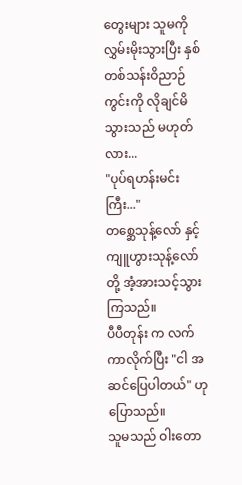တွေးများ သူမကို လွှမ်းမိုးသွားပြီး နှစ်တစ်သန်းဝိညာဉ်ကွင်းကို လိုချင်မိသွားသည် မဟုတ်လား...
"ပုပ်ရဟန်းမင်းကြီး..."
တစ္ဆေသုန့်လော် နှင့် ကျူဟွားသုန့်လော် တို့ အံ့အားသင့်သွားကြသည်။
ပီပီတုန်း က လက်ကာလိုက်ပြီး "ငါ အဆင်ပြေပါတယ်" ဟု ပြောသည်။
သူမသည် ဝါးတော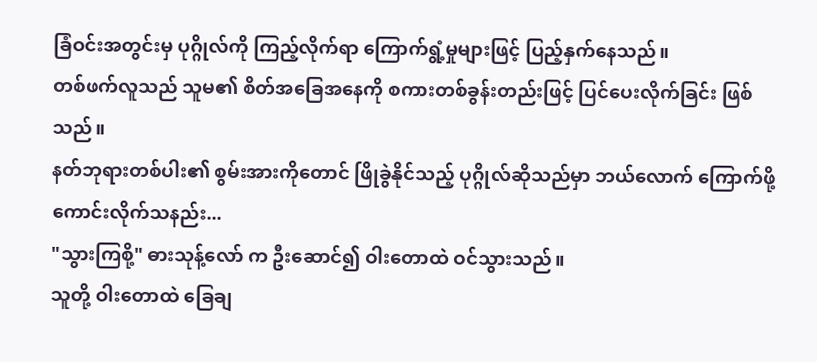ခြံဝင်းအတွင်းမှ ပုဂ္ဂိုလ်ကို ကြည့်လိုက်ရာ ကြောက်ရွံ့မှုများဖြင့် ပြည့်နှက်နေသည်။
တစ်ဖက်လူသည် သူမ၏ စိတ်အခြေအနေကို စကားတစ်ခွန်းတည်းဖြင့် ပြင်ပေးလိုက်ခြင်း ဖြစ်သည်။
နတ်ဘုရားတစ်ပါး၏ စွမ်းအားကိုတောင် ဖြိုခွဲနိုင်သည့် ပုဂ္ဂိုလ်ဆိုသည်မှာ ဘယ်လောက် ကြောက်ဖို့ကောင်းလိုက်သနည်း...
"သွားကြစို့" ဓားသုန့်လော် က ဦးဆောင်၍ ဝါးတောထဲ ဝင်သွားသည်။
သူတို့ ဝါးတောထဲ ခြေချ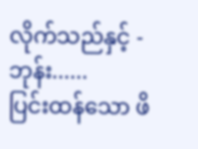လိုက်သည်နှင့် -
ဘုန်း......
ပြင်းထန်သော ဖိ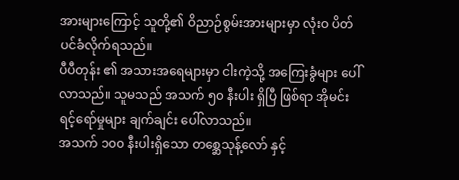အားများကြောင့် သူတို့၏ ဝိညာဉ်စွမ်းအားများမှာ လုံးဝ ပိတ်ပင်ခံလိုက်ရသည်။
ပီပီတုန်း ၏ အသားအရေများမှာ ငါးကဲ့သို့ အကြေးခွံများ ပေါ်လာသည်။ သူမသည် အသက် ၅၀ နီးပါး ရှိပြီ ဖြစ်ရာ အိုမင်းရင့်ရော်မှုများ ချက်ချင်း ပေါ်လာသည်။
အသက် ၁၀၀ နီးပါးရှိသော တစ္ဆေသုန့်လော် နှင့်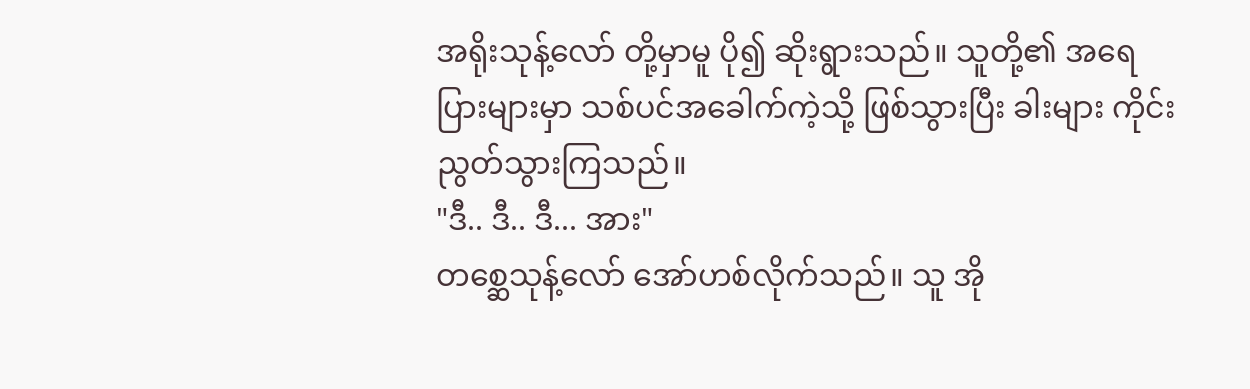အရိုးသုန့်လော် တို့မှာမူ ပို၍ ဆိုးရွားသည်။ သူတို့၏ အရေပြားများမှာ သစ်ပင်အခေါက်ကဲ့သို့ ဖြစ်သွားပြီး ခါးများ ကိုင်းညွတ်သွားကြသည်။
"ဒီ.. ဒီ.. ဒီ... အား"
တစ္ဆေသုန့်လော် အော်ဟစ်လိုက်သည်။ သူ အို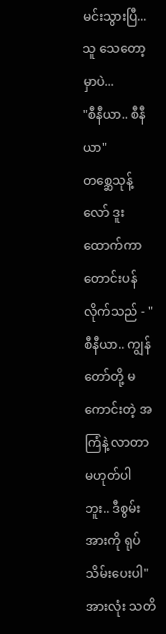မင်းသွားပြီ... သူ သေတော့မှာပဲ...
"စီနီယာ.. စီနီယာ"
တစ္ဆေသုန့်လော် ဒူးထောက်ကာ တောင်းပန်လိုက်သည် - "စီနီယာ.. ကျွန်တော်တို့ မကောင်းတဲ့ အကြံနဲ့ လာတာ မဟုတ်ပါဘူး.. ဒီစွမ်းအားကို ရုပ်သိမ်းပေးပါ"
အားလုံး သတိ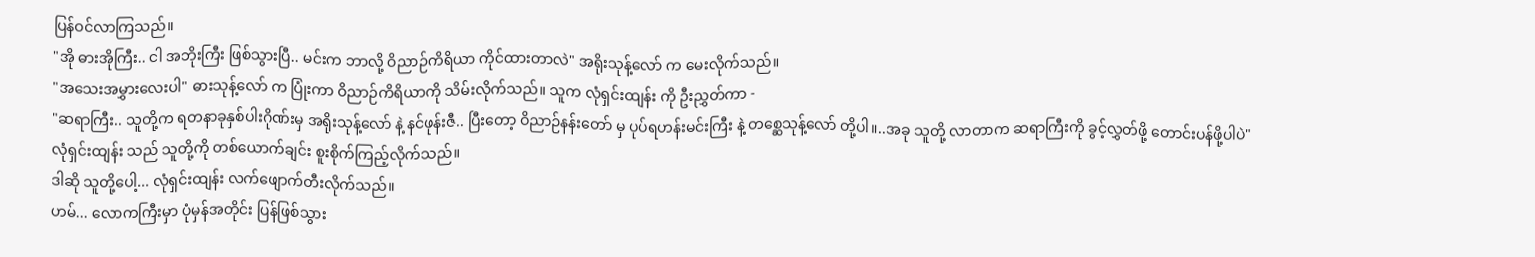ပြန်ဝင်လာကြသည်။
"အို ဓားအိုကြီး.. ငါ အဘိုးကြီး ဖြစ်သွားပြီ.. မင်းက ဘာလို့ ဝိညာဉ်ကိရိယာ ကိုင်ထားတာလဲ" အရိုးသုန့်လော် က မေးလိုက်သည်။
"အသေးအမွှားလေးပါ" ဓားသုန့်လော် က ပြုံးကာ ဝိညာဉ်ကိရိယာကို သိမ်းလိုက်သည်။ သူက လုံရှင်းထျန်း ကို ဦးညွှတ်ကာ -
"ဆရာကြီး.. သူတို့က ရတနာခုနှစ်ပါးဂိုဏ်းမှ အရိုးသုန့်လော် နဲ့ နင်ဖုန်းဇီ.. ပြီးတော့ ဝိညာဉ်နန်းတော် မှ ပုပ်ရဟန်းမင်းကြီး နဲ့ တစ္ဆေသုန့်လော် တို့ပါ။..အခု သူတို့ လာတာက ဆရာကြီးကို ခွင့်လွှတ်ဖို့ တောင်းပန်ဖို့ပါပဲ"
လုံရှင်းထျန်း သည် သူတို့ကို တစ်ယောက်ချင်း စူးစိုက်ကြည့်လိုက်သည်။
ဒါဆို သူတို့ပေါ့... လုံရှင်းထျန်း လက်ဖျောက်တီးလိုက်သည်။
ဟမ်... လောကကြီးမှာ ပုံမှန်အတိုင်း ပြန်ဖြစ်သွား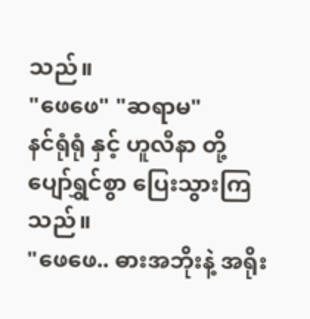သည်။
"ဖေဖေ" "ဆရာမ"
နင်ရုံရုံ နှင့် ဟူလီနာ တို့ ပျော်ရွှင်စွာ ပြေးသွားကြသည်။
"ဖေဖေ.. ဓားအဘိုးနဲ့ အရိုး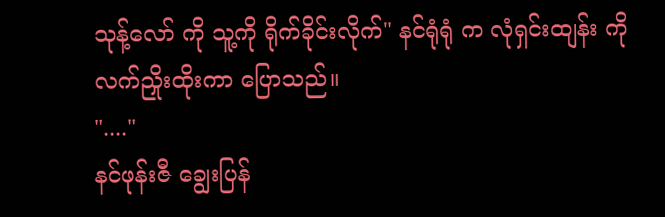သုန့်လော် ကို သူ့ကို ရိုက်ခိုင်းလိုက်" နင်ရုံရုံ က လုံရှင်းထျန်း ကို လက်ညှိုးထိုးကာ ပြောသည်။
"...."
နင်ဖုန်းဇီ ချွေးပြန်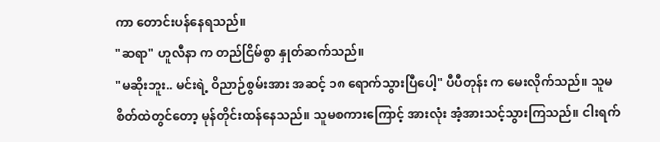ကာ တောင်းပန်နေရသည်။
"ဆရာ" ဟူလီနာ က တည်ငြိမ်စွာ နှုတ်ဆက်သည်။
"မဆိုးဘူး.. မင်းရဲ့ ဝိညာဉ်စွမ်းအား အဆင့် ၁၈ ရောက်သွားပြီပေါ့" ပီပီတုန်း က မေးလိုက်သည်။ သူမ စိတ်ထဲတွင်တော့ မုန်တိုင်းထန်နေသည်။ သူမစကားကြောင့် အားလုံး အံ့အားသင့်သွားကြသည်။ ငါးရက်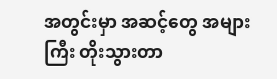အတွင်းမှာ အဆင့်တွေ အများကြီး တိုးသွားတာ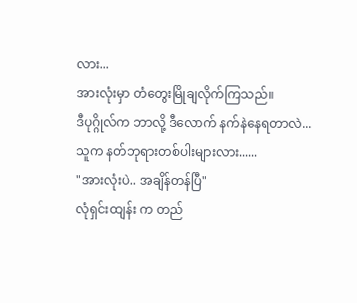လား...
အားလုံးမှာ တံတွေးမြိုချလိုက်ကြသည်။
ဒီပုဂ္ဂိုလ်က ဘာလို့ ဒီလောက် နက်နဲနေရတာလဲ...
သူက နတ်ဘုရားတစ်ပါးများလား......
"အားလုံးပဲ.. အချိန်တန်ပြီ"
လုံရှင်းထျန်း က တည်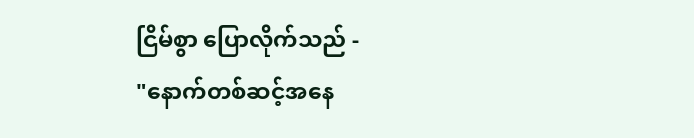ငြိမ်စွာ ပြောလိုက်သည် -
"နောက်တစ်ဆင့်အနေ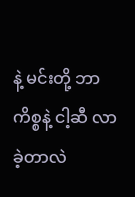နဲ့ မင်းတို့ ဘာကိစ္စနဲ့ ငါ့ဆီ လာခဲ့တာလဲ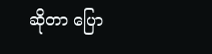ဆိုတာ ပြော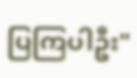ပြကြပါဦး"